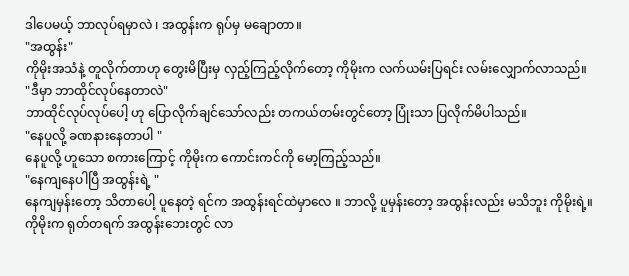ဒါပေမယ့် ဘာလုပ်ရမှာလဲ ၊ အထွန်းက ရုပ်မှ မချောတာ။
"အထွန်း"
ကိုမိုးအသံနဲ့ တူလိုက်တာဟု တွေးမိပြီးမှ လှည့်ကြည့်လိုက်တော့ ကိုမိုးက လက်ယမ်းပြရင်း လမ်းလျှောက်လာသည်။
"ဒီမှာ ဘာထိုင်လုပ်နေတာလဲ"
ဘာထိုင်လုပ်လုပ်ပေါ့ ဟု ပြောလိုက်ချင်သော်လည်း တကယ်တမ်းတွင်တော့ ပြုံးသာ ပြလိုက်မိပါသည်။
"နေပူလို့ ခဏနားနေတာပါ "
နေပူလို့ ဟူသော စကားကြောင့် ကိုမိုးက ကောင်းကင်ကို မော့ကြည့်သည်။
"နေကျနေပါပြီ အထွန်းရဲ့ "
နေကျမှန်းတော့ သိတာပေါ့ ပူနေတဲ့ ရင်က အထွန်းရင်ထဲမှာလေ ။ ဘာလို့ ပူမှန်းတော့ အထွန်းလည်း မသိဘူး ကိုမိုးရဲ့။
ကိုမိုးက ရုတ်တရက် အထွန်းဘေးတွင် လာ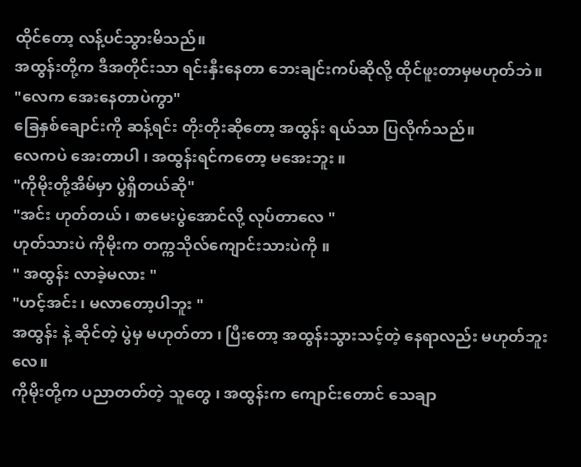ထိုင်တော့ လန့်ပင်သွားမိသည်။
အထွန်းတို့က ဒီအတိုင်းသာ ရင်းနှီးနေတာ ဘေးချင်းကပ်ဆိုလို့ ထိုင်ဖူးတာမှမဟုတ်ဘဲ။
"လေက အေးနေတာပဲကွာ"
ခြေနှစ်ချောင်းကို ဆန့်ရင်း တိုးတိုးဆိုတော့ အထွန်း ရယ်သာ ပြလိုက်သည်။
လေကပဲ အေးတာပါ ၊ အထွန်းရင်ကတော့ မအေးဘူး ။
"ကိုမိုးတို့အိမ်မှာ ပွဲရှိတယ်ဆို"
"အင်း ဟုတ်တယ် ၊ စာမေးပွဲအောင်လို့ လုပ်တာလေ "
ဟုတ်သားပဲ ကိုမိုးက တက္ကသိုလ်ကျောင်းသားပဲကို ။
" အထွန်း လာခဲ့မလား "
"ဟင့်အင်း ၊ မလာတော့ပါဘူး "
အထွန်း နဲ့ ဆိုင်တဲ့ ပွဲမှ မဟုတ်တာ ၊ ပြီးတော့ အထွန်းသွားသင့်တဲ့ နေရာလည်း မဟုတ်ဘူးလေ။
ကိုမိုးတို့က ပညာတတ်တဲ့ သူတွေ ၊ အထွန်းက ကျောင်းတောင် သေချာ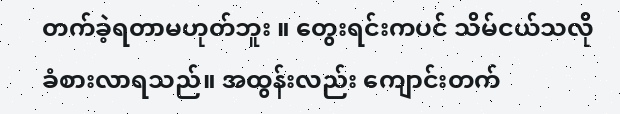တက်ခဲ့ရတာမဟုတ်ဘူး ။ တွေးရင်းကပင် သိမ်ငယ်သလို ခံစားလာရသည်။ အထွန်းလည်း ကျောင်းတက်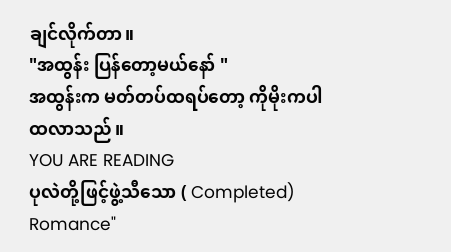ချင်လိုက်တာ။
"အထွန်း ပြန်တော့မယ်နော် "
အထွန်းက မတ်တပ်ထရပ်တော့ ကိုမိုးကပါ ထလာသည်။
YOU ARE READING
ပုလဲတို့ဖြင့်ဖွဲ့သီသော ( Completed)
Romance"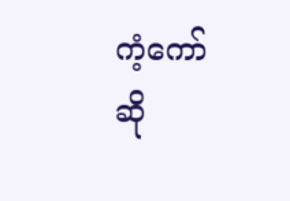ကံ့ကော်ဆို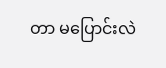တာ မပြောင်းလဲ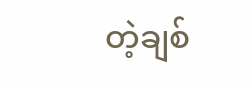တဲ့ချစ်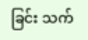ခြင်း သက်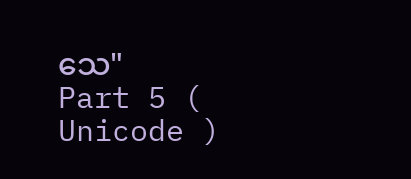သေ"
Part 5 ( Unicode )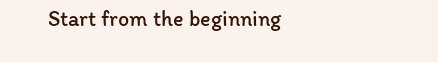Start from the beginning